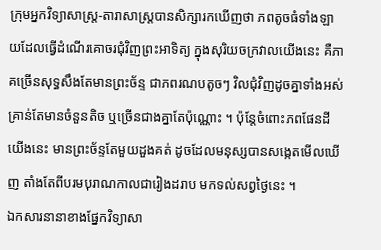ក្រុមអ្នកវិទ្យាសាស្ត្រ-តារាសាស្ត្របានសិក្សារកឃើញថា ភពតូចធំទាំងឡាយដែលធ្វើដំណើរគោចរជុំវិញព្រះឤទិត្យ ក្នុងសុរិយចក្រវាលយើងនេះ គឺភាគច្រើនសុទ្ធសឹងតែមានព្រះច័ន្ទ ជាភពរណបតូចៗ វិលជុំវិញដូចគ្នាទាំងអស់ គ្រាន់តែមានចំនួនតិច ឬច្រើនជាងគ្នាតែប៉ុណ្ណោះ ។ ប៉ុន្តែចំពោះភពផែនដីយើងនេះ មានព្រះច័ន្ទតែមួយដួងគត់ ដូចដែលមនុស្សបានសង្កេតមើលឃើញ តាំងតែពីបរមបុរាណកាលជារៀងដរាប មកទល់សព្វថ្ងៃនេះ ។
ឯកសារនានាខាងផ្នែកវិទ្យាសា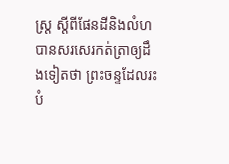ស្ត្រ ស្តីពីផែនដីនិងលំហ បានសរសេរកត់ត្រាឲ្យដឹងទៀតថា ព្រះចន្ទដែលរះបំ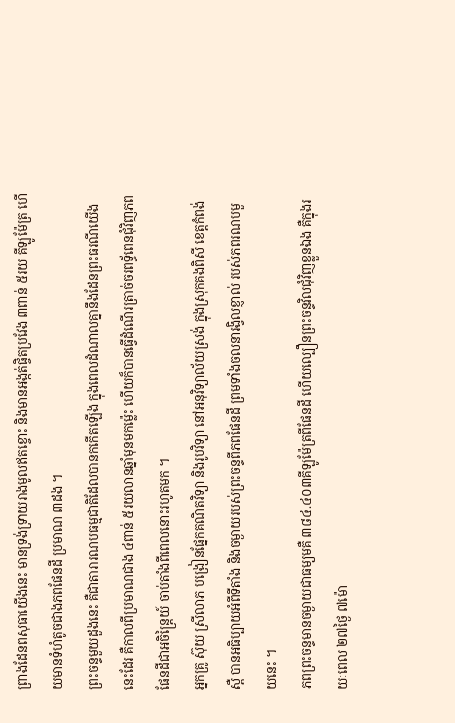ព្រាងដែនពសុធាយើងនេះ មានទ្រង់ទ្រាយរាងមូលឥតខ្ចោះ និងមានអង្កត់ផ្ចិតប្រវែង ៣ពាន់ ៥រយ គីឡូម៉ែត្រ ហើយមានទំហំតូចជាងភពផែនដី ប្រមាណ ៣ដង ។
ព្រះចន្ទមួយដួងនេះ គឺជាតារារណបធម្មជាតិដែលបានកកើតឡើង ក្នុងពេលដំណាលគ្នានឹងដែនព្រះធរណីយើងនេះដែរ គឺកាលពីប្រមាណជាង ៤ពាន់ ៥រយលានឆ្នាំមុនមកម៉្លេះ ហើយក៏បានធ្វើដំណើរត្រាច់ចរពទ្ធ័ពេនជុំវិញភពផែនដីជាអចិន្ត្រៃយ៍ ចាប់តាំងពីពេលនោះរហូតមក ។
អ្នកគ្រូ ស៊ុយ ស្រីលាភ បង្រៀនផ្នែកគណិតវិទ្យា និងរូបវិទ្យា នៅអនុវិទ្យាល័យស្រង់ ក្នុងស្រុកគងពិសី ខេត្តកំពង់ស្ពឺ បានអធិប្បាយអំពីទីតាំង និងចម្ងាយរបស់ព្រះចន្ទពីភពផែនដី ព្រមទាំងចលនារង្វិលខ្ញាល់ របស់ភពរណបមួយនេះ ។
ភពព្រះចន្ទមានចម្ងាយជាធម្យមគឺ ៣៨៤.៤០៣គីឡូម៉ែត្រពីផែនដី ហើយល្បឿនព្រះចន្ទវិលជុំវិញខ្លួនឯង គឺក្នុងរយៈពេល ២៧ថ្ងៃ ៧ម៉ោ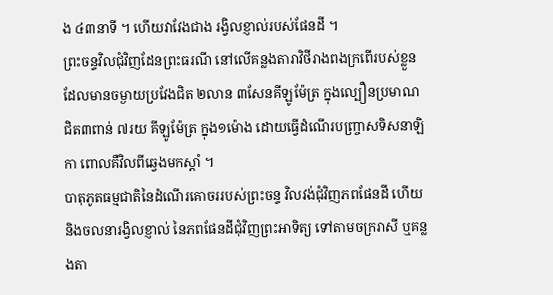ង ៤៣នាទី ។ ហើយវាវែងជាង រង្វិលខ្ញាល់របស់ផែនដី ។
ព្រះចន្ទវិលជុំវិញដែនព្រះធរណី នៅលើគន្លងតារាវិថីរាងពងក្រពើរបស់ខ្លួន ដែលមានចម្ងាយប្រវែងជិត ២លាន ៣សែនគីឡូម៉ែត្រ ក្នុងល្បឿនប្រមាណជិត៣ពាន់ ៧រយ គីឡូម៉ែត្រ ក្នុង១ម៉ោង ដោយធ្វើដំណើរបញ្ច្រាសទិសនាឡិកា ពោលគឺវិលពីឆ្វេងមកស្តាំ ។
បាតុភូតធម្មជាតិនៃដំណើរគោចររបស់ព្រះចន្ទ វិលវង់ជុំវិញភពផែនដី ហើយនិងចលនារង្វិលខ្ញាល់ នៃភពផែនដីជុំវិញព្រះឤទិត្យ ទៅតាមចក្ររាសី ឬគន្លងតា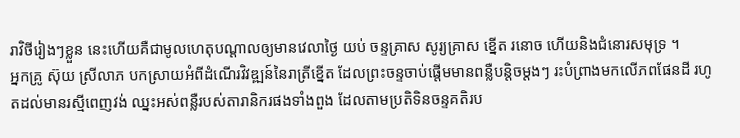រាវិថីរៀងៗខ្លួន នេះហើយគឺជាមូលហេតុបណ្តាលឲ្យមានវេលាថ្ងៃ យប់ ចន្ទគ្រាស សូរ្យគ្រាស ខ្នើត រនោច ហើយនិងជំនោរសមុទ្រ ។
អ្នកគ្រូ ស៊ុយ ស្រីលាភ បកស្រាយអំពីដំណើរវិវឌ្ឍន៍នៃរាត្រីខ្នើត ដែលព្រះចន្ទចាប់ផ្តើមមានពន្លឺបន្តិចម្តងៗ រះបំព្រាងមកលើភពផែនដី រហូតដល់មានរស្មីពេញវង់ ឈ្នះអស់ពន្លឺរបស់តារានិករផងទាំងពួង ដែលតាមប្រតិទិនចន្ទគតិរប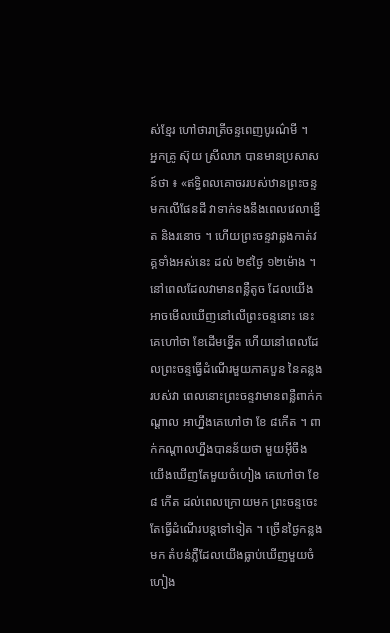ស់ខ្មែរ ហៅថារាត្រីចន្ទពេញបូរណ៌មី ។
អ្នកគ្រូ ស៊ុយ ស្រីលាភ បានមានប្រសាសន៍ថា ៖ «ឥទ្ធិពលគោចររបស់ឋានព្រះចន្ទមកលើផែនដី វាទាក់ទងនឹងពេលវេលាខ្នើត និងរនោច ។ ហើយព្រះចន្ទវាឆ្លងកាត់វគ្គទាំងអស់នេះ ដល់ ២៩ថ្ងៃ ១២ម៉ោង ។ នៅពេលដែលវាមានពន្លឺតូច ដែលយើងឤចមើលឃើញនៅលើព្រះចន្ទនោះ នេះគេហៅថា ខែដើមខ្នើត ហើយនៅពេលដែលព្រះចន្ទធ្វើដំណើរមួយភាគបួន នៃគន្លងរបស់វា ពេលនោះព្រះចន្ទវាមានពន្លឺពាក់កណ្តាល ឤហ្នឹងគេហៅថា ខែ ៨កើត ។ ពាក់កណ្តាលហ្នឹងបានន័យថា មួយអ៊ីចឹង យើងឃើញតែមួយចំហៀង គេហៅថា ខែ៨ កើត ដល់ពេលក្រោយមក ព្រះចន្ទចេះតែធ្វើដំណើរបន្តទៅទៀត ។ ច្រើនថ្ងៃកន្លងមក តំបន់ភ្លឺដែលយើងធ្លាប់ឃើញមួយចំហៀង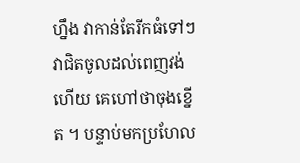ហ្នឹង វាកាន់តែរីកធំទៅៗ វាជិតចូលដល់ពេញវង់ហើយ គេហៅថាចុងខ្នើត ។ បន្ទាប់មកប្រហែល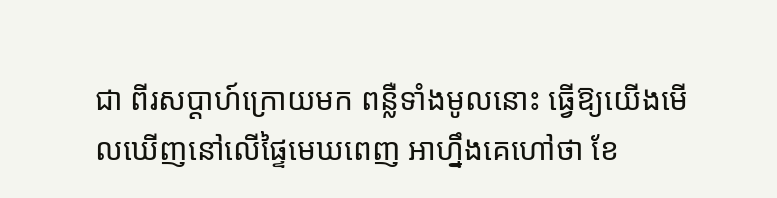ជា ពីរសប្តាហ៍ក្រោយមក ពន្លឺទាំងមូលនោះ ធ្វើឱ្យយើងមើលឃើញនៅលើផ្ទៃមេឃពេញ ឤហ្នឹងគេហៅថា ខែ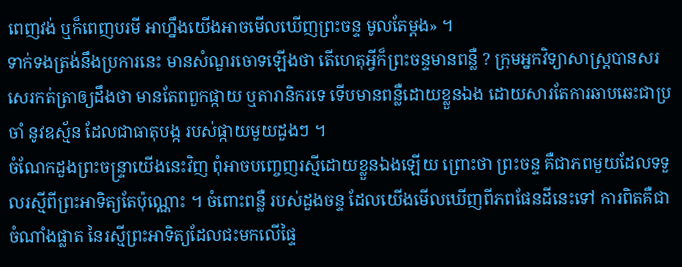ពេញវង់ ឬក៏ពេញបរមី ឤហ្នឹងយើងឤចមើលឃើញព្រះចន្ទ មូលតែម្តង» ។
ទាក់ទងត្រង់នឹងប្រការនេះ មានសំណួរចោទឡើងថា តើហេតុអ្វីក៏ព្រះចន្ទមានពន្លឺ ? ក្រុមអ្នកវិទ្យាសាស្ត្របានសរសេរកត់ត្រាឲ្យដឹងថា មានតែពពួកផ្កាយ ឬតារានិករទេ ទើបមានពន្លឺដោយខ្លួនឯង ដោយសារតែការឆាបឆេះជាប្រចាំ នូវឧស្ម័ន ដែលជាធាតុបង្ក របស់ផ្កាយមួយដួងៗ ។
ចំណែកដួងព្រះចន្ទ្រាយើងនេះវិញ ពុំឤចបញ្ចេញរស្មីដោយខ្លួនឯងឡើយ ព្រោះថា ព្រះចន្ទ គឺជាភពមួយដែលទទួលរស្មីពីព្រះឤទិត្យតែប៉ុណ្ណោះ ។ ចំពោះពន្លឺ របស់ដួងចន្ទ ដែលយើងមើលឃើញពីភពផែនដីនេះទៅ ការពិតគឺជាចំណាំងផ្លាត នៃរស្មីព្រះឤទិត្យដែលជះមកលើផ្ទៃ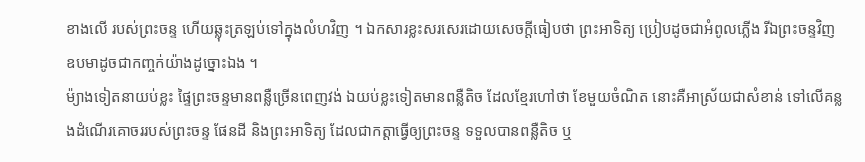ខាងលើ របស់ព្រះចន្ទ ហើយឆ្លុះត្រឡប់ទៅក្នុងលំហវិញ ។ ឯកសារខ្លះសរសេរដោយសេចក្តីធៀបថា ព្រះឤទិត្យ ប្រៀបដូចជាអំពូលភ្លើង រីឯព្រះចន្ទវិញ ឧបមាដូចជាកញ្ចក់យ៉ាងដូច្នោះឯង ។
ម៉្យាងទៀតនាយប់ខ្លះ ផ្ទៃព្រះចន្ទមានពន្លឺច្រើនពេញវង់ ឯយប់ខ្លះទៀតមានពន្លឺតិច ដែលខ្មែរហៅថា ខែមួយចំណិត នោះគឺឤស្រ័យជាសំខាន់ ទៅលើគន្លងដំណើរគោចររបស់ព្រះចន្ទ ផែនដី និងព្រះឤទិត្យ ដែលជាកត្តាធ្វើឲ្យព្រះចន្ទ ទទួលបានពន្លឺតិច ឬ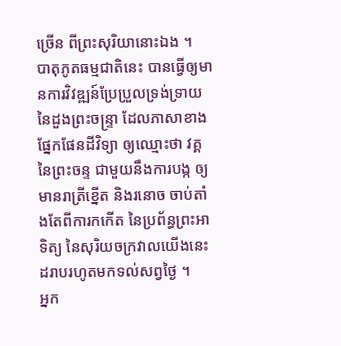ច្រើន ពីព្រះសុរិយានោះឯង ។
បាតុភូតធម្មជាតិនេះ បានធ្វើឲ្យមានការវិវឌ្ឍន៍ប្រែប្រួលទ្រង់ទ្រាយ នៃដួងព្រះចន្ទ្រា ដែលភាសាខាងផ្នែកផែនដីវិទ្យា ឲ្យឈ្មោះថា វគ្គនៃព្រះចន្ទ ជាមួយនឹងការបង្ក ឲ្យមានរាត្រីខ្នើត និងរនោច ចាប់តាំងតែពីការកកើត នៃប្រព័ន្ធព្រះឤទិត្យ នៃសុរិយចក្រវាលយើងនេះ ដរាបរហូតមកទល់សព្វថ្ងៃ ។
អ្នក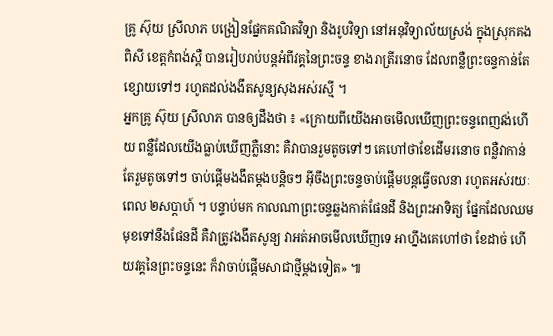គ្រូ ស៊ុយ ស្រីលាភ បង្រៀនផ្នែកគណិតវិទ្យា និងរូបវិទ្យា នៅអនុវិទ្យាល័យស្រង់ ក្នុងស្រុកគងពិសី ខេត្តកំពង់ស្ពឺ បានរៀបរាប់បន្តអំពីវគ្គនៃព្រះចន្ទ ខាងរាត្រីរនោច ដែលពន្លឺព្រះចន្ទកាន់តែខ្សោយទៅៗ រហូតដល់ងងឹតសូន្យសុងអស់រស្មី ។
អ្នកគ្រូ ស៊ុយ ស្រីលាភ បានឲ្យដឹងថា ៖ «ក្រោយពីយើងឤចមើលឃើញព្រះចន្ទពេញវង់ហើយ ពន្លឺដែលយើងធ្លាប់ឃើញភ្លឺនោះ គឺវាបានរួមតូចទៅៗ គេហៅថាខែដើមរនោច ពន្លឺវាកាន់តែរួមតូចទៅៗ ចាប់ផ្តើមងងឹតម្តងបន្តិចៗ អ៊ីចឹងព្រះចន្ទចាប់ផ្តើមបន្តធ្វើចលនា រហូតអស់រយៈពេល ២សប្តាហ៍ ។ បន្ទាប់មក កាលណាព្រះចន្ទឆ្លងកាត់ផែនដី និងព្រះឤទិត្យ ផ្នែកដែលឈមមុខទៅនឹងផែនដី គឺវាត្រូវងងឹតសូន្យ វាអត់ឤចមើលឃើញទេ ឤហ្នឹងគេហៅថា ខែដាច់ ហើយវគ្គនៃព្រះចន្ទនេះ ក៏វាចាប់ផ្តើមសាជាថ្មីម្តងទៀត» ៕